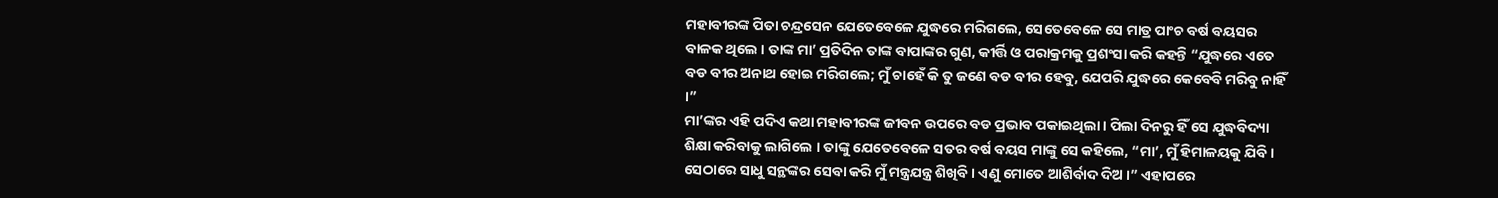ମହାବୀରଙ୍କ ପିତା ଚନ୍ଦ୍ରସେନ ଯେତେବେଳେ ଯୁଦ୍ଧରେ ମରିଗଲେ, ସେତେବେଳେ ସେ ମାତ୍ର ପାଂଚ ବର୍ଷ ବୟସର ବାଳକ ଥିଲେ । ତାଙ୍କ ମା’ ପ୍ରତିଦିନ ତାଙ୍କ ବାପାଙ୍କର ଗୁଣ, କୀର୍ତ୍ତି ଓ ପରାକ୍ରମକୁ ପ୍ରଶଂସା କରି କହନ୍ତି “ଯୁଦ୍ଧରେ ଏତେ ବଡ ବୀର ଅନାଥ ହୋଇ ମରିଗଲେ; ମୁଁ ଚାହେଁ କି ତୁ ଜଣେ ବଡ ବୀର ହେବୁ, ଯେପରି ଯୁଦ୍ଧରେ କେବେବି ମରିବୁ ନାହିଁ ।”
ମା’ଙ୍କର ଏହି ପଦିଏ କଥା ମହାବୀରଙ୍କ ଜୀବନ ଉପରେ ବଡ ପ୍ରଭାବ ପକାଇଥିଲା । ପିଲା ଦିନରୁ ହିଁ ସେ ଯୁଦ୍ଧବିଦ୍ୟା ଶିକ୍ଷା କରିବାକୁ ଲାଗିଲେ । ତାଙ୍କୁ ଯେତେବେଳେ ସତର ବର୍ଷ ବୟସ ମାଙ୍କୁ ସେ କହିଲେ, “ମା’, ମୁଁ ହିମାଳୟକୁ ଯିବି । ସେଠାରେ ସାଧୁ ସନ୍ଥଙ୍କର ସେବା କରି ମୁଁ ମନ୍ତ୍ରଯନ୍ତ୍ର ଶିଖିବି । ଏଣୁ ମୋତେ ଆଶିର୍ବାଦ ଦିଅ ।” ଏହାପରେ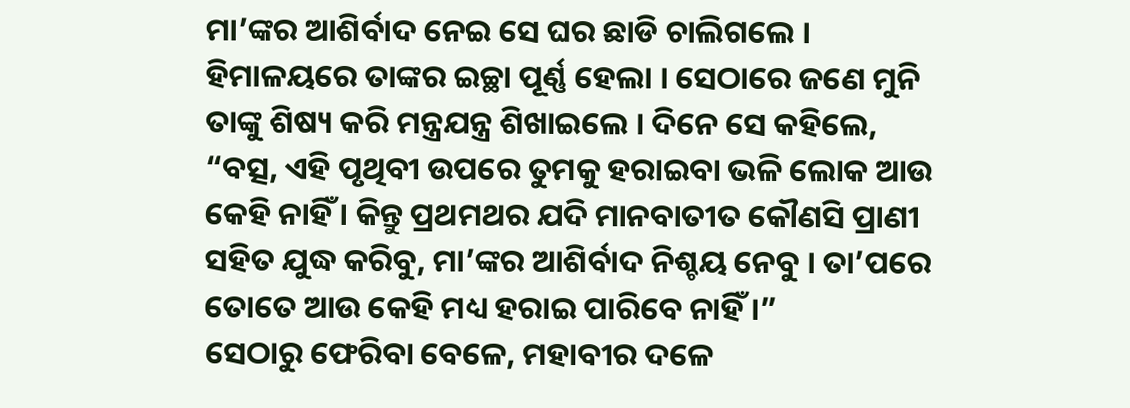ମା’ଙ୍କର ଆଶିର୍ବାଦ ନେଇ ସେ ଘର ଛାଡି ଚାଲିଗଲେ ।
ହିମାଳୟରେ ତାଙ୍କର ଇଚ୍ଛା ପୂର୍ଣ୍ଣ ହେଲା । ସେଠାରେ ଜଣେ ମୁନି ତାଙ୍କୁ ଶିଷ୍ୟ କରି ମନ୍ତ୍ରଯନ୍ତ୍ର ଶିଖାଇଲେ । ଦିନେ ସେ କହିଲେ, “ବତ୍ସ, ଏହି ପୃଥିବୀ ଉପରେ ତୁମକୁ ହରାଇବା ଭଳି ଲୋକ ଆଉ କେହି ନାହିଁ । କିନ୍ତୁ ପ୍ରଥମଥର ଯଦି ମାନବାତୀତ କୌଣସି ପ୍ରାଣୀ ସହିତ ଯୁଦ୍ଧ କରିବୁ, ମା’ଙ୍କର ଆଶିର୍ବାଦ ନିଶ୍ଚୟ ନେବୁ । ତା’ପରେ ତୋତେ ଆଉ କେହି ମଧ୍ୟ ହରାଇ ପାରିବେ ନାହିଁ ।”
ସେଠାରୁ ଫେରିବା ବେଳେ, ମହାବୀର ଦଳେ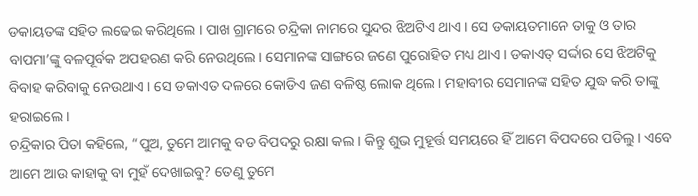ଡକାୟତଙ୍କ ସହିତ ଲଢେଇ କରିଥିଲେ । ପାଖ ଗ୍ରାମରେ ଚନ୍ଦ୍ରିକା ନାମରେ ସୁନ୍ଦର ଝିଅଟିଏ ଥାଏ । ସେ ଡକାୟତମାନେ ତାକୁ ଓ ତାର ବାପମା’ଙ୍କୁ ବଳପୂର୍ବକ ଅପହରଣ କରି ନେଉଥିଲେ । ସେମାନଙ୍କ ସାଙ୍ଗରେ ଜଣେ ପୁରୋହିତ ମଧ୍ୟ ଥାଏ । ଡକାଏତ୍ ସର୍ଦ୍ଦାର ସେ ଝିଅଟିକୁ ବିବାହ କରିବାକୁ ନେଉଥାଏ । ସେ ଡକାଏତ ଦଳରେ କୋଡିଏ ଜଣ ବଳିଷ୍ଠ ଲୋକ ଥିଲେ । ମହାବୀର ସେମାନଙ୍କ ସହିତ ଯୁଦ୍ଧ କରି ତାଙ୍କୁ ହରାଇଲେ ।
ଚନ୍ଦ୍ରିକାର ପିତା କହିଲେ, “ପୁଅ, ତୁମେ ଆମକୁ ବଡ ବିପଦରୁ ରକ୍ଷା କଲ । କିନ୍ତୁ ଶୁଭ ମୁହୂର୍ତ୍ତ ସମୟରେ ହିଁ ଆମେ ବିପଦରେ ପଡିଲୁ । ଏବେ ଆମେ ଆଉ କାହାକୁ ବା ମୁହଁ ଦେଖାଇବୁ? ତେଣୁ ତୁମେ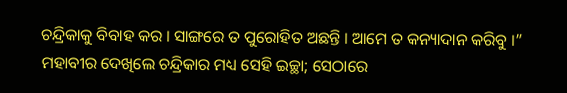ଚନ୍ଦ୍ରିକାକୁ ବିବାହ କର । ସାଙ୍ଗରେ ତ ପୁରୋହିତ ଅଛନ୍ତି । ଆମେ ତ କନ୍ୟାଦାନ କରିବୁ ।”
ମହାବୀର ଦେଖିଲେ ଚନ୍ଦ୍ରିକାର ମଧ୍ୟ ସେହି ଇଚ୍ଛା; ସେଠାରେ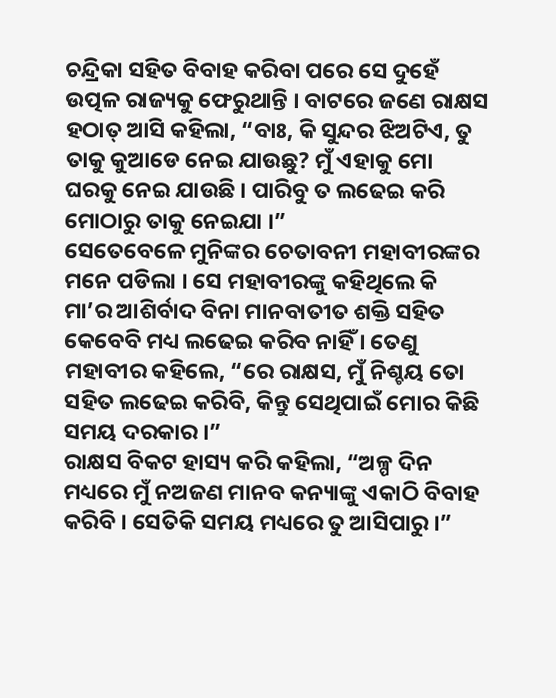ଚନ୍ଦ୍ରିକା ସହିତ ବିବାହ କରିବା ପରେ ସେ ଦୁହେଁ ଉତ୍ପଳ ରାଜ୍ୟକୁ ଫେରୁଥାନ୍ତି । ବାଟରେ ଜଣେ ରାକ୍ଷସ ହଠାତ୍ ଆସି କହିଲା, “ବାଃ, କି ସୁନ୍ଦର ଝିଅଟିଏ, ତୁ ତାକୁ କୁଆଡେ ନେଇ ଯାଉଛୁ? ମୁଁ ଏହାକୁ ମୋ ଘରକୁ ନେଇ ଯାଉଛି । ପାରିବୁ ତ ଲଢେଇ କରି ମୋଠାରୁ ତାକୁ ନେଇଯା ।”
ସେତେବେଳେ ମୁନିଙ୍କର ଚେତାବନୀ ମହାବୀରଙ୍କର ମନେ ପଡିଲା । ସେ ମହାବୀରଙ୍କୁ କହିଥିଲେ କି ମା’ର ଆଶିର୍ବାଦ ବିନା ମାନବାତୀତ ଶକ୍ତି ସହିତ କେବେବି ମଧ୍ୟ ଲଢେଇ କରିବ ନାହିଁ । ତେଣୁ ମହାବୀର କହିଲେ, “ରେ ରାକ୍ଷସ, ମୁଁ ନିଶ୍ଚୟ ତୋ ସହିତ ଲଢେଇ କରିବି, କିନ୍ତୁ ସେଥିପାଇଁ ମୋର କିଛି ସମୟ ଦରକାର ।”
ରାକ୍ଷସ ବିକଟ ହାସ୍ୟ କରି କହିଲା, “ଅଳ୍ପ ଦିନ ମଧ୍ୟରେ ମୁଁ ନଅଜଣ ମାନବ କନ୍ୟାଙ୍କୁ ଏକାଠି ବିବାହ କରିବି । ସେତିକି ସମୟ ମଧ୍ୟରେ ତୁ ଆସିପାରୁ ।”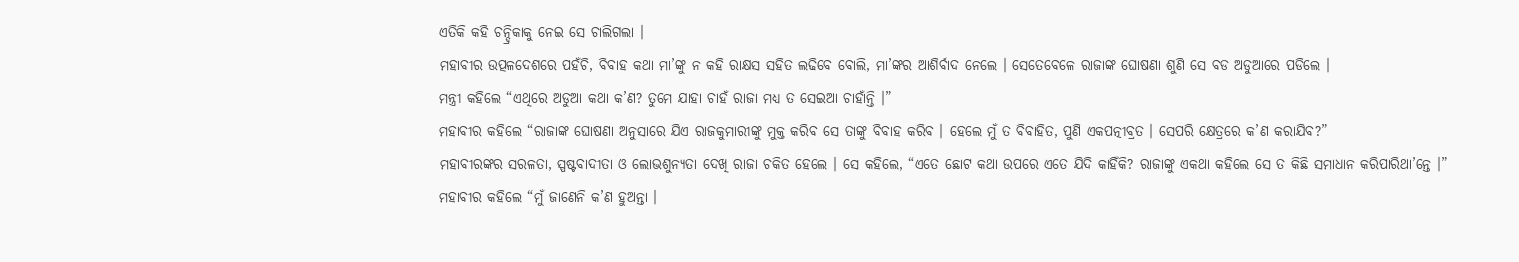ଏତିକି କହି ଚନ୍ଦ୍ରିକାକୁ ନେଇ ସେ ଚାଲିଗଲା ।
ମହାବୀର ଉତ୍ପଳଦେଶରେ ପହଁଚି, ବିବାହ କଥା ମା’ଙ୍କୁ ନ କହି ରାକ୍ଷସ ସହିତ ଲଢିବେ ବୋଲି, ମା’ଙ୍କର ଆଶିର୍ବାଦ ନେଲେ । ସେତେବେଳେ ରାଜାଙ୍କ ଘୋଷଣା ଶୁଣି ସେ ବଡ ଅଡୁଆରେ ପଡିଲେ ।
ମନ୍ତ୍ରୀ କହିଲେ “ଏଥିରେ ଅଡୁଆ କଥା କ’ଣ? ତୁମେ ଯାହା ଚାହଁ ରାଜା ମଧ୍ୟ ତ ସେଇଆ ଚାହାଁନ୍ତି ।”
ମହାବୀର କହିଲେ “ରାଜାଙ୍କ ଘୋଷଣା ଅନୁସାରେ ଯିଏ ରାଜକୁମାରୀଙ୍କୁ ମୁକ୍ତ କରିବ ସେ ତାଙ୍କୁ ବିବାହ କରିବ । ହେଲେ ମୁଁ ତ ବିବାହିତ, ପୁଣି ଏକପତ୍ନୀବ୍ରତ । ସେପରି କ୍ଷେତ୍ରରେ କ’ଣ କରାଯିବ?”
ମହାବୀରଙ୍କର ସରଳତା, ସ୍ପଷ୍ଟବାଦୀତା ଓ ଲୋଭଶୁନ୍ୟତା ଦେଖି ରାଜା ଚକିତ ହେଲେ । ସେ କହିଲେ, “ଏତେ ଛୋଟ କଥା ଉପରେ ଏତେ ଯିଦି କାହିଁକି? ରାଜାଙ୍କୁ ଏକଥା କହିଲେ ସେ ତ କିଛି ସମାଧାନ କରିପାରିଥା’ନ୍ତେ ।”
ମହାବୀର କହିଲେ “ମୁଁ ଜାଣେନି କ’ଣ ହୁଅନ୍ତା ।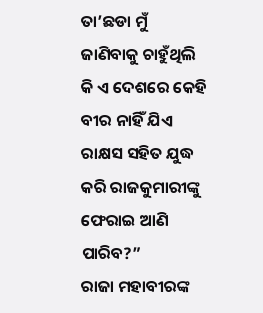ତା’ଛଡା ମୁଁ ଜାଣିବାକୁ ଚାହୁଁଥିଲି କି ଏ ଦେଶରେ କେହି ବୀର ନାହିଁ ଯିଏ ରାକ୍ଷସ ସହିତ ଯୁଦ୍ଧ କରି ରାଜକୁମାରୀଙ୍କୁ ଫେରାଇ ଆଣି ପାରିବ?”
ରାଜା ମହାବୀରଙ୍କ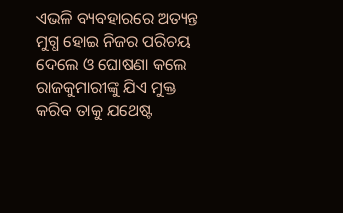ଏଭଳି ବ୍ୟବହାରରେ ଅତ୍ୟନ୍ତ ମୁଗ୍ଧ ହୋଇ ନିଜର ପରିଚୟ ଦେଲେ ଓ ଘୋଷଣା କଲେ ରାଜକୁମାରୀଙ୍କୁ ଯିଏ ମୁକ୍ତ କରିବ ତାକୁ ଯଥେଷ୍ଟ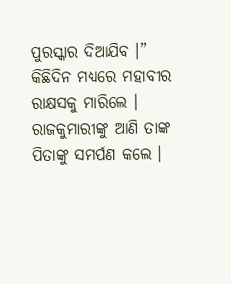ପୁରସ୍କାର ଦିଆଯିବ ।”
କିଛିଦିନ ମଧ୍ୟରେ ମହାବୀର ରାକ୍ଷସକୁ ମାରିଲେ । ରାଜକୁମାରୀଙ୍କୁ ଆଣି ତାଙ୍କ ପିତାଙ୍କୁ ସମର୍ପଣ କଲେ ।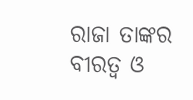ରାଜା ତାଙ୍କର ବୀରତ୍ୱ ଓ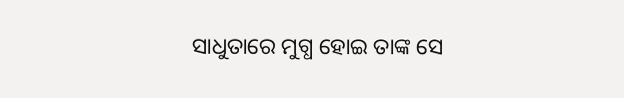ସାଧୁତାରେ ମୁଗ୍ଧ ହୋଇ ତାଙ୍କ ସେ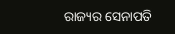ରାଜ୍ୟର ସେନାପତି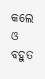କଲେ ଓ ବହୁତ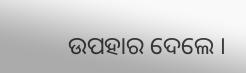ଉପହାର ଦେଲେ ।